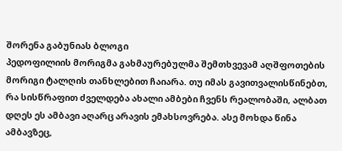შორენა გაბუნიას ბლოგი
პედოფილიის მორიგმა გახმაურებულმა შემთხვევამ აღშფოთების მორიგი ტალღის თანხლებით ჩაიარა. თუ იმას გავითვალისწინებთ, რა სისწრაფით ძველდება ახალი ამბები ჩვენს რეალობაში, ალბათ დღეს ეს ამბავი აღარც არავის ემახსოვრება. ასე მოხდა წინა ამბავზეც,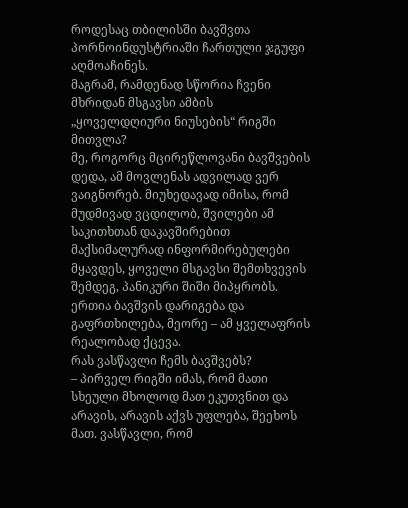როდესაც თბილისში ბავშვთა პორნოინდუსტრიაში ჩართული ჯგუფი აღმოაჩინეს.
მაგრამ, რამდენად სწორია ჩვენი მხრიდან მსგავსი ამბის „ყოველდღიური ნიუსების“ რიგში მითვლა?
მე, როგორც მცირეწლოვანი ბავშვების დედა, ამ მოვლენას ადვილად ვერ ვაიგნორებ. მიუხედავად იმისა, რომ მუდმივად ვცდილობ, შვილები ამ საკითხთან დაკავშირებით მაქსიმალურად ინფორმირებულები მყავდეს, ყოველი მსგავსი შემთხვევის შემდეგ, პანიკური შიში მიპყრობს. ერთია ბავშვის დარიგება და გაფრთხილება, მეორე – ამ ყველაფრის რეალობად ქცევა.
რას ვასწავლი ჩემს ბავშვებს?
– პირველ რიგში იმას, რომ მათი სხეული მხოლოდ მათ ეკუთვნით და არავის, არავის აქვს უფლება, შეეხოს მათ. ვასწავლი, რომ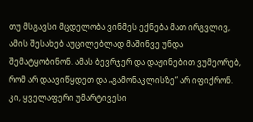თუ მსგავსი მცდელობა ვინმეს ექნება მათ ირგვლივ, ამის შესახებ აუცილებლად მაშინვე უნდა შემატყობინონ. ამას ბევრჯერ და დაჟინებით ვუმეორებ, რომ არ დაავიწყდეთ და „გამონაკლისზე“ არ იფიქრონ.
კი, ყველაფერი უმარტივესი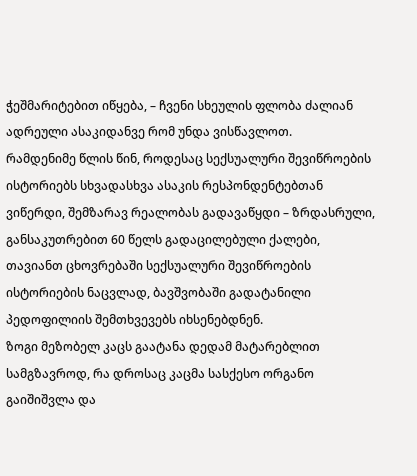ჭეშმარიტებით იწყება, – ჩვენი სხეულის ფლობა ძალიან ადრეული ასაკიდანვე რომ უნდა ვისწავლოთ.
რამდენიმე წლის წინ, როდესაც სექსუალური შევიწროების ისტორიებს სხვადასხვა ასაკის რესპონდენტებთან ვიწერდი, შემზარავ რეალობას გადავაწყდი – ზრდასრული, განსაკუთრებით 60 წელს გადაცილებული ქალები, თავიანთ ცხოვრებაში სექსუალური შევიწროების ისტორიების ნაცვლად, ბავშვობაში გადატანილი პედოფილიის შემთხვევებს იხსენებდნენ.
ზოგი მეზობელ კაცს გაატანა დედამ მატარებლით სამგზავროდ, რა დროსაც კაცმა სასქესო ორგანო გაიშიშვლა და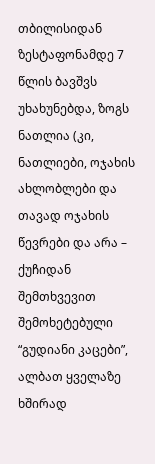თბილისიდან ზესტაფონამდე 7 წლის ბავშვს უხახუნებდა, ზოგს ნათლია (კი, ნათლიები, ოჯახის ახლობლები და თავად ოჯახის წევრები და არა – ქუჩიდან შემთხვევით შემოხეტებული “გუდიანი კაცები”, ალბათ ყველაზე ხშირად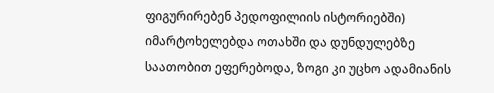ფიგურირებენ პედოფილიის ისტორიებში) იმარტოხელებდა ოთახში და დუნდულებზე საათობით ეფერებოდა, ზოგი კი უცხო ადამიანის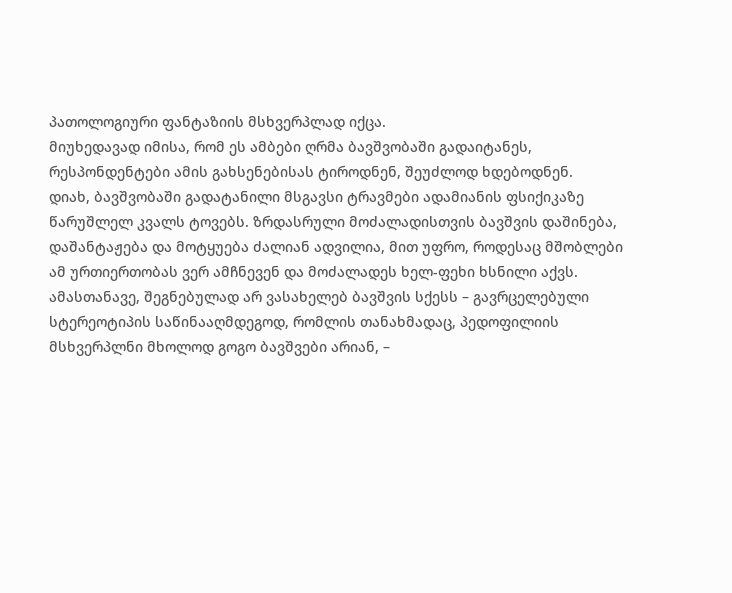პათოლოგიური ფანტაზიის მსხვერპლად იქცა.
მიუხედავად იმისა, რომ ეს ამბები ღრმა ბავშვობაში გადაიტანეს, რესპონდენტები ამის გახსენებისას ტიროდნენ, შეუძლოდ ხდებოდნენ.
დიახ, ბავშვობაში გადატანილი მსგავსი ტრავმები ადამიანის ფსიქიკაზე წარუშლელ კვალს ტოვებს. ზრდასრული მოძალადისთვის ბავშვის დაშინება, დაშანტაჟება და მოტყუება ძალიან ადვილია, მით უფრო, როდესაც მშობლები ამ ურთიერთობას ვერ ამჩნევენ და მოძალადეს ხელ-ფეხი ხსნილი აქვს. ამასთანავე, შეგნებულად არ ვასახელებ ბავშვის სქესს – გავრცელებული სტერეოტიპის საწინააღმდეგოდ, რომლის თანახმადაც, პედოფილიის მსხვერპლნი მხოლოდ გოგო ბავშვები არიან, –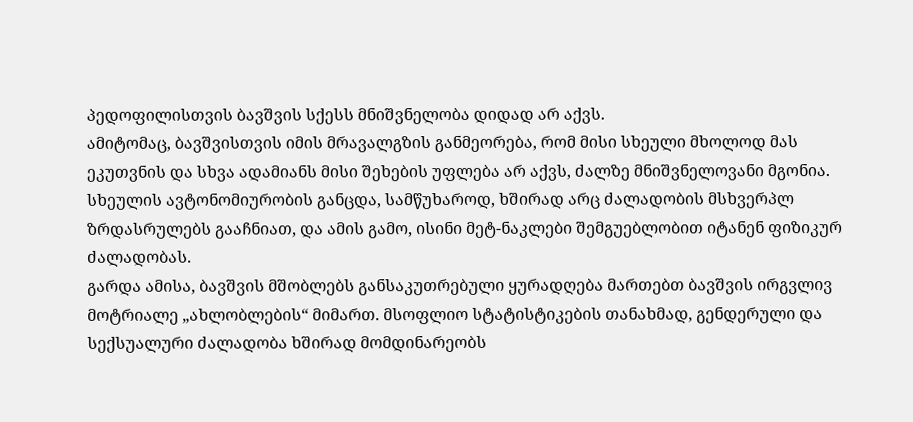პედოფილისთვის ბავშვის სქესს მნიშვნელობა დიდად არ აქვს.
ამიტომაც, ბავშვისთვის იმის მრავალგზის განმეორება, რომ მისი სხეული მხოლოდ მას ეკუთვნის და სხვა ადამიანს მისი შეხების უფლება არ აქვს, ძალზე მნიშვნელოვანი მგონია. სხეულის ავტონომიურობის განცდა, სამწუხაროდ, ხშირად არც ძალადობის მსხვერპლ ზრდასრულებს გააჩნიათ, და ამის გამო, ისინი მეტ-ნაკლები შემგუებლობით იტანენ ფიზიკურ ძალადობას.
გარდა ამისა, ბავშვის მშობლებს განსაკუთრებული ყურადღება მართებთ ბავშვის ირგვლივ მოტრიალე „ახლობლების“ მიმართ. მსოფლიო სტატისტიკების თანახმად, გენდერული და სექსუალური ძალადობა ხშირად მომდინარეობს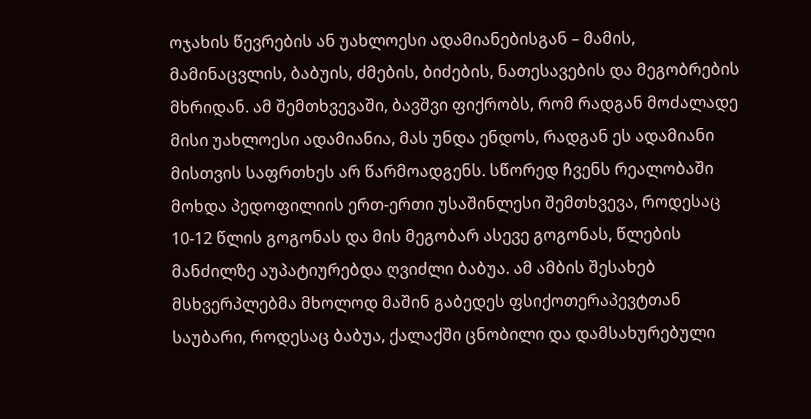ოჯახის წევრების ან უახლოესი ადამიანებისგან – მამის, მამინაცვლის, ბაბუის, ძმების, ბიძების, ნათესავების და მეგობრების მხრიდან. ამ შემთხვევაში, ბავშვი ფიქრობს, რომ რადგან მოძალადე მისი უახლოესი ადამიანია, მას უნდა ენდოს, რადგან ეს ადამიანი მისთვის საფრთხეს არ წარმოადგენს. სწორედ ჩვენს რეალობაში მოხდა პედოფილიის ერთ-ერთი უსაშინლესი შემთხვევა, როდესაც 10-12 წლის გოგონას და მის მეგობარ ასევე გოგონას, წლების მანძილზე აუპატიურებდა ღვიძლი ბაბუა. ამ ამბის შესახებ მსხვერპლებმა მხოლოდ მაშინ გაბედეს ფსიქოთერაპევტთან საუბარი, როდესაც ბაბუა, ქალაქში ცნობილი და დამსახურებული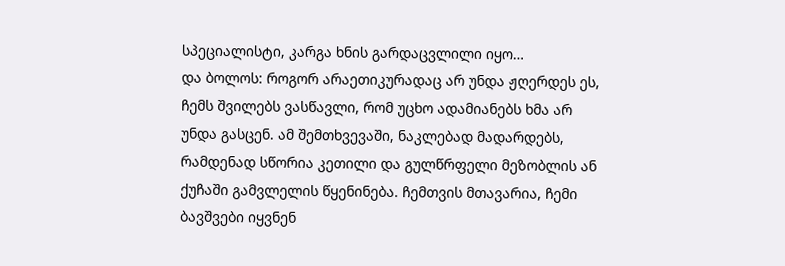სპეციალისტი, კარგა ხნის გარდაცვლილი იყო…
და ბოლოს: როგორ არაეთიკურადაც არ უნდა ჟღერდეს ეს, ჩემს შვილებს ვასწავლი, რომ უცხო ადამიანებს ხმა არ უნდა გასცენ. ამ შემთხვევაში, ნაკლებად მადარდებს, რამდენად სწორია კეთილი და გულწრფელი მეზობლის ან ქუჩაში გამვლელის წყენინება. ჩემთვის მთავარია, ჩემი ბავშვები იყვნენ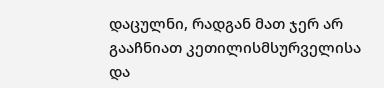დაცულნი, რადგან მათ ჯერ არ გააჩნიათ კეთილისმსურველისა და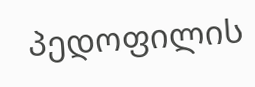პედოფილის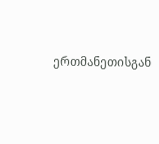ერთმანეთისგან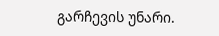გარჩევის უნარი.